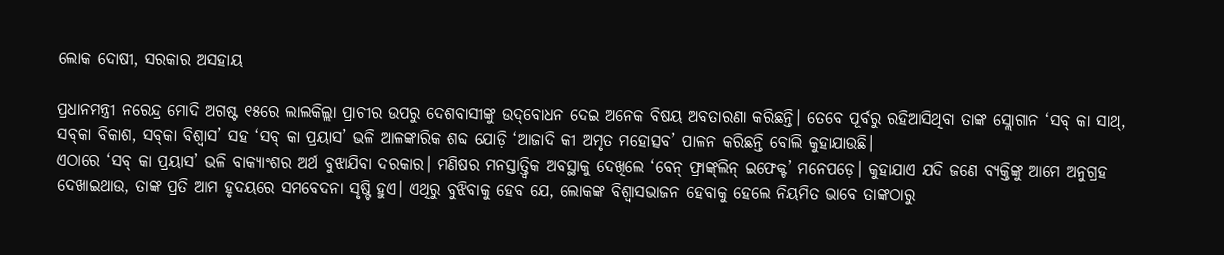ଲୋକ ଦୋଷୀ, ସରକାର ଅସହାୟ

ପ୍ରଧାନମନ୍ତ୍ରୀ ନରେନ୍ଦ୍ର ମୋଦି ଅଗଷ୍ଟ ୧୫ରେ ଲାଲକିଲ୍ଲା ପ୍ରାଚୀର ଉପରୁ ଦେଶବାସୀଙ୍କୁ ଉଦ୍‌ବୋଧନ ଦେଇ ଅନେକ ବିଷୟ ଅବତାରଣା କରିଛନ୍ତି। ତେବେ ପୂର୍ବରୁ ରହିଆସିଥିବା ତାଙ୍କ ସ୍ଲୋଗାନ ‘ସବ୍‌ କା ସାଥ୍‌, ସବ୍‌କା ବିକାଶ, ସବ୍‌କା ବିଶ୍ୱାସ’ ସହ ‘ସବ୍‌ କା ପ୍ରୟାସ’ ଭଳି ଆଳଙ୍କାରିକ ଶବ୍ଦ ଯୋଡ଼ି ‘ଆଜାଦି କୀ ଅମୃତ ମହୋତ୍ସବ’ ପାଳନ କରିଛନ୍ତି ବୋଲି କୁହାଯାଉଛି।
ଏଠାରେ ‘ସବ୍‌ କା ପ୍ରୟାସ’ ଭଳି ବାକ୍ୟାଂଶର ଅର୍ଥ ବୁଝାଯିବା ଦରକାର। ମଣିଷର ମନସ୍ତାତ୍ତ୍ୱିକ ଅବସ୍ଥାକୁ ଦେଖିଲେ ‘ବେନ୍‌ ଫ୍ରାଙ୍କ୍‌ଲିନ୍‌ ଇଫେକ୍ଟ’ ମନେପଡ଼େ। କୁହାଯାଏ ଯଦି ଜଣେ ବ୍ୟକ୍ତିଙ୍କୁ ଆମେ ଅନୁଗ୍ରହ ଦେଖାଇଥାଉ, ତାଙ୍କ ପ୍ରତି ଆମ ହୃଦୟରେ ସମବେଦନା ସୃଷ୍ଟି ହୁଏ। ଏଥିରୁ ବୁଝିବାକୁ ହେବ ଯେ, ଲୋକଙ୍କ ବିଶ୍ୱାସଭାଜନ ହେବାକୁ ହେଲେ ନିୟମିତ ଭାବେ ତାଙ୍କଠାରୁ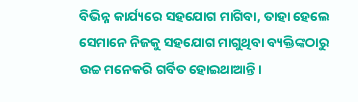ବିଭିନ୍ନ କାର୍ଯ୍ୟରେ ସହଯୋଗ ମାଗିବା, ତାହା ହେଲେ ସେମାନେ ନିଜକୁ ସହଯୋଗ ମାଗୁଥିବା ବ୍ୟକ୍ତିଙ୍କଠାରୁ ଉଚ୍ଚ ମନେକରି ଗର୍ବିତ ହୋଇଥାଆନ୍ତି।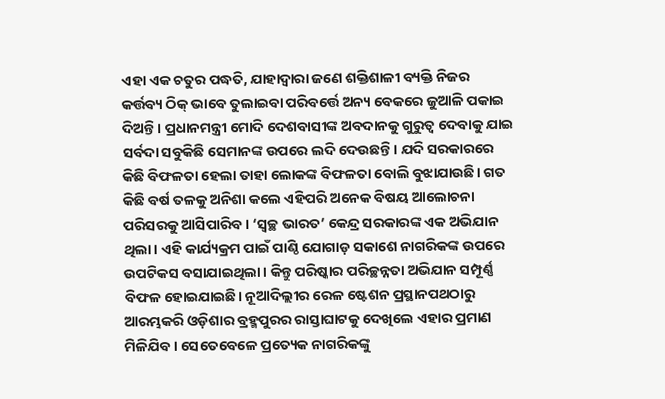ଏହା ଏକ ଚତୁର ପଦ୍ଧତି, ଯାହାଦ୍ୱାରା ଜଣେ ଶକ୍ତିଶାଳୀ ବ୍ୟକ୍ତି ନିଜର କର୍ତ୍ତବ୍ୟ ଠିକ୍‌ ଭାବେ ତୁଲାଇବା ପରିବର୍ତ୍ତେ ଅନ୍ୟ ବେକରେ ଜୁଆଳି ପକାଇ ଦିଅନ୍ତି। ପ୍ରଧାନମନ୍ତ୍ରୀ ମୋଦି ଦେଶବାସୀଙ୍କ ଅବଦାନକୁ ଗୁରୁତ୍ୱ ଦେବାକୁ ଯାଇ ସର୍ବଦା ସବୁକିଛି ସେମାନଙ୍କ ଉପରେ ଲଦି ଦେଉଛନ୍ତି। ଯଦି ସରକାରରେ କିଛି ବିଫଳତା ହେଲା ତାହା ଲୋକଙ୍କ ବିଫଳତା ବୋଲି ବୁଝାଯାଉଛି। ଗତ କିଛି ବର୍ଷ ତଳକୁ ଅନିଶା କଲେ ଏହିପରି ଅନେକ ବିଷୟ ଆଲୋଚନା ପରିସରକୁ ଆସିପାରିବ। ‘ସ୍ବଚ୍ଛ ଭାରତ’ କେନ୍ଦ୍ର ସରକାରଙ୍କ ଏକ ଅଭିଯାନ ଥିଲା। ଏହି କାର୍ଯ୍ୟକ୍ରମ ପାଇଁ ପାଣ୍ଠି ଯୋଗାଡ଼ ସକାଶେ ନାଗରିକଙ୍କ ଉପରେ ଉପଟିକସ ବସାଯାଇଥିଲା। କିନ୍ତୁ ପରିଷ୍କାର ପରିଚ୍ଛନ୍ନତା ଅଭିଯାନ ସମ୍ପୂର୍ଣ୍ଣ ବିଫଳ ହୋଇଯାଇଛି। ନୂଆଦିଲ୍ଲୀର ରେଳ ଷ୍ଟେଶନ ପ୍ରସ୍ଥାନପଥଠାରୁ ଆରମ୍ଭକରି ଓଡ଼ିଶାର ବ୍ରହ୍ମପୁରର ରାସ୍ତାଘାଟକୁ ଦେଖିଲେ ଏହାର ପ୍ରମାଣ ମିଳିଯିବ। ସେତେବେଳେ ପ୍ରତ୍ୟେକ ନାଗରିକଙ୍କୁ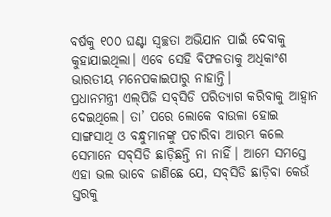ବର୍ଷକୁ ୧୦୦ ଘଣ୍ଟା ସ୍ବଚ୍ଛତା ଅଭିଯାନ ପାଇଁ ଦେବାକୁ କୁହାଯାଇଥିଲା। ଏବେ ସେହି ବିଫଳତାକୁ ଅଧିକାଂଶ ଭାରତୀୟ ମନେପକାଇପାରୁ ନାହାନ୍ତି।
ପ୍ରଧାନମନ୍ତ୍ରୀ ଏଲ୍‌ପିଜି ସବ୍‌ସିଡି ପରିତ୍ୟାଗ କରିବାକୁ ଆହ୍ବାନ ଦେଇଥିଲେ। ତା’ ପରେ ଲୋକେ ବାଉଳା ହୋଇ ସାଙ୍ଗସାଥି ଓ ବନ୍ଧୁମାନଙ୍କୁ ପଚାରିବା ଆରମ୍ଭ କଲେ ସେମାନେ ସବ୍‌ସିଡି ଛାଡ଼ିଛନ୍ତି ନା ନାହିଁ। ଆମେ ସମସ୍ତେ ଏହା ଭଲ ଭାବେ ଜାଣିଛେ ଯେ, ସବ୍‌ସିଡି ଛାଡ଼ିବା କେଉଁ ସ୍ତରକୁ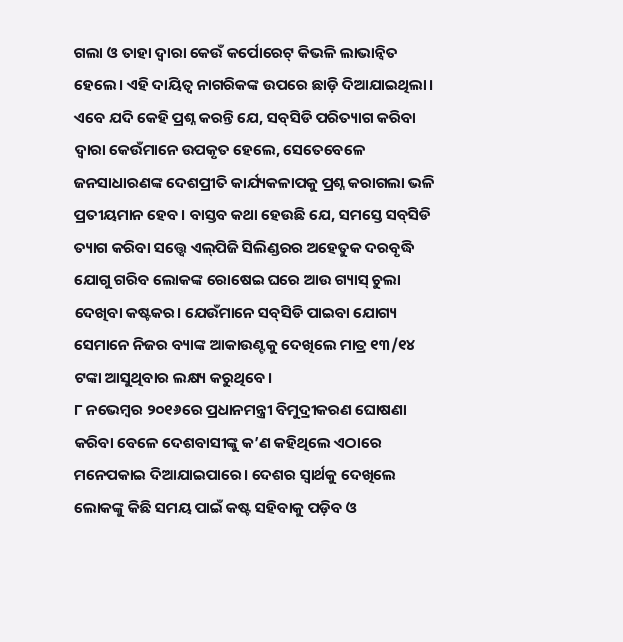ଗଲା ଓ ତାହା ଦ୍ୱାରା କେଉଁ କର୍ପୋରେଟ୍‌ କିଭଳି ଲାଭାନ୍ବିତ ହେଲେ। ଏହି ଦାୟିତ୍ୱ ନାଗରିକଙ୍କ ଉପରେ ଛାଡ଼ି ଦିଆଯାଇଥିଲା। ଏବେ ଯଦି କେହି ପ୍ରଶ୍ନ କରନ୍ତି ଯେ, ସବ୍‌ସିଡି ପରିତ୍ୟାଗ କରିବା ଦ୍ୱାରା କେଉଁମାନେ ଉପକୃତ ହେଲେ, ସେତେବେଳେ ଜନସାଧାରଣଙ୍କ ଦେଶପ୍ରୀତି କାର୍ଯ୍ୟକଳାପକୁ ପ୍ରଶ୍ନ କରାଗଲା ଭଳି ପ୍ରତୀୟମାନ ହେବ। ବାସ୍ତବ କଥା ହେଉଛି ଯେ, ସମସ୍ତେ ସବ୍‌ସିଡି ତ୍ୟାଗ କରିବା ସତ୍ତ୍ୱେ ଏଲ୍‌ପିଜି ସିଲିଣ୍ଡରର ଅହେତୁକ ଦରବୃଦ୍ଧି ଯୋଗୁ ଗରିବ ଲୋକଙ୍କ ରୋଷେଇ ଘରେ ଆଉ ଗ୍ୟାସ୍‌ ଚୁଲା ଦେଖିବା କଷ୍ଟକର। ଯେଉଁମାନେ ସବ୍‌ସିଡି ପାଇବା ଯୋଗ୍ୟ ସେମାନେ ନିଜର ବ୍ୟାଙ୍କ ଆକାଉଣ୍ଟକୁ ଦେଖିଲେ ମାତ୍ର ୧୩/୧୪ ଟଙ୍କା ଆସୁଥିବାର ଲକ୍ଷ୍ୟ କରୁଥିବେ।
୮ ନଭେମ୍ବର ୨୦୧୬ରେ ପ୍ରଧାନମନ୍ତ୍ରୀ ବିମୁଦ୍ରୀକରଣ ଘୋଷଣା କରିବା ବେଳେ ଦେଶବାସୀଙ୍କୁ କ’ଣ କହିଥିଲେ ଏଠାରେ ମନେପକାଇ ଦିଆଯାଇପାରେ। ଦେଶର ସ୍ବାର୍ଥକୁ ଦେଖିଲେ ଲୋକଙ୍କୁ କିଛି ସମୟ ପାଇଁ କଷ୍ଟ ସହିବାକୁ ପଡ଼ିବ ଓ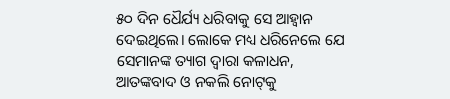୫୦ ଦିନ ଧୈର୍ଯ୍ୟ ଧରିବାକୁ ସେ ଆହ୍ବାନ ଦେଇଥିଲେ। ଲୋକେ ମଧ୍ୟ ଧରିନେଲେ ଯେ ସେମାନଙ୍କ ତ୍ୟାଗ ଦ୍ୱାରା କଳାଧନ, ଆତଙ୍କବାଦ ଓ ନକଲି ନୋଟ୍‌କୁ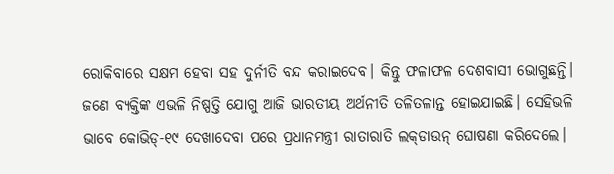ରୋକିବାରେ ସକ୍ଷମ ହେବା ସହ ଦୁର୍ନୀତି ବନ୍ଦ କରାଇଦେବ। କିନ୍ତୁ ଫଳାଫଳ ଦେଶବାସୀ ଭୋଗୁଛନ୍ତି। ଜଣେ ବ୍ୟକ୍ତିଙ୍କ ଏଭଳି ନିଷ୍ପତ୍ତି ଯୋଗୁ ଆଜି ଭାରତୀୟ ଅର୍ଥନୀତି ତଳିତଳାନ୍ତ ହୋଇଯାଇଛି। ସେହିଭଳି ଭାବେ କୋଭିଡ୍‌-୧୯ ଦେଖାଦେବା ପରେ ପ୍ରଧାନମନ୍ତ୍ରୀ ରାତାରାତି ଲକ୍‌ଡାଉନ୍‌ ଘୋଷଣା କରିଦେଲେ।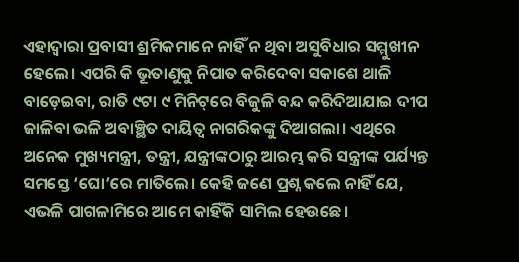ଏହାଦ୍ୱାରା ପ୍ରବାସୀ ଶ୍ରମିକମାନେ ନାହିଁ ନ ଥିବା ଅସୁବିଧାର ସମ୍ମୁଖୀନ ହେଲେ। ଏପରି କି ଭୂତାଣୁକୁ ନିପାତ କରିଦେବା ସକାଶେ ଥାଳି ବାଡ଼େଇବା, ରାତି ୯ଟା ୯ ମିନିଟ୍‌ରେ ବିଜୁଳି ବନ୍ଦ କରିଦିଆଯାଇ ଦୀପ ଜାଳିବା ଭଳି ଅବାଞ୍ଛିତ ଦାୟିତ୍ୱ ନାଗରିକଙ୍କୁ ଦିଆଗଲା। ଏଥିରେ ଅନେକ ମୁଖ୍ୟମନ୍ତ୍ରୀ, ତନ୍ତ୍ରୀ, ଯନ୍ତ୍ରୀଙ୍କଠାରୁ ଆରମ୍ଭ କରି ସନ୍ତ୍ରୀଙ୍କ ପର୍ଯ୍ୟନ୍ତ ସମସ୍ତେ ‘ଘୋ’ରେ ମାତିଲେ। କେହି ଜଣେ ପ୍ରଶ୍ନ କଲେ ନାହିଁ ଯେ, ଏଭଳି ପାଗଳାମିରେ ଆମେ କାହିଁକି ସାମିଲ ହେଉଛେ।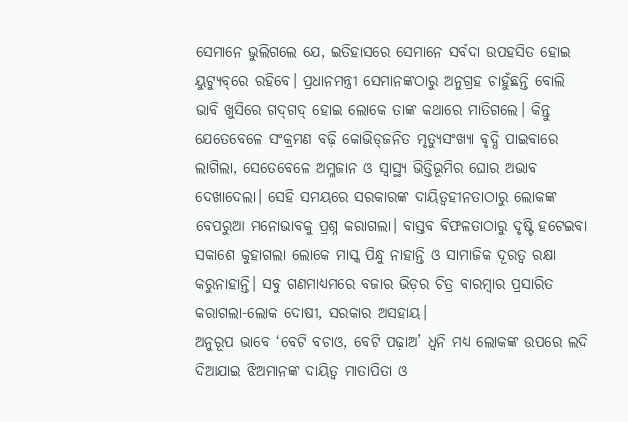ସେମାନେ ଭୁଲିଗଲେ ଯେ, ଇତିହାସରେ ସେମାନେ ସର୍ବଦା ଉପହସିତ ହୋଇ ୟୁଟ୍ୟୁବ୍‌ରେ ରହିବେ। ପ୍ରଧାନମନ୍ତ୍ରୀ ସେମାନଙ୍କଠାରୁ ଅନୁଗ୍ରହ ଚାହୁଁଛନ୍ତି ବୋଲି ଭାବି ଖୁସିରେ ଗଦ୍‌ଗଦ୍‌ ହୋଇ ଲୋକେ ତାଙ୍କ କଥାରେ ମାତିଗଲେ। କିନ୍ତୁ ଯେତେବେଳେ ସଂକ୍ରମଣ ବଢ଼ି କୋଭିଡ୍‌ଜନିତ ମୃତ୍ୟୁସଂଖ୍ୟା ବୃଦ୍ଧି ପାଇବାରେ ଲାଗିଲା, ସେତେବେଳେ ଅମ୍ଳଜାନ ଓ ସ୍ବାସ୍ଥ୍ୟ ଭିତ୍ତିଭୂମିର ଘୋର ଅଭାବ ଦେଖାଦେଲା। ସେହି ସମୟରେ ସରକାରଙ୍କ ଦାୟିତ୍ୱହୀନତାଠାରୁ ଲୋକଙ୍କ ବେପରୁଆ ମନୋଭାବକୁ ପ୍ରଶ୍ନ କରାଗଲା। ବାସ୍ତବ ବିଫଳତାଠାରୁ ଦୃଷ୍ଟି ହଟେଇବା ସକାଶେ କୁହାଗଲା ଲୋକେ ମାସ୍କ ପିନ୍ଧୁ ନାହାନ୍ତି ଓ ସାମାଜିକ ଦୂରତ୍ୱ ରକ୍ଷା କରୁନାହାନ୍ତି। ସବୁ ଗଣମାଧ୍ୟମରେ ବଜାର ଭିଡ଼ର ଚିତ୍ର ବାରମ୍ବାର ପ୍ରସାରିତ କରାଗଲା-ଲୋକ ଦୋଷୀ, ସରକାର ଅସହାୟ।
ଅନୁରୂପ ଭାବେ ‘ବେଟି ବଚାଓ, ବେଟି ପଢ଼ାଅ’ ଧ୍ୱନି ମଧ୍ୟ ଲୋକଙ୍କ ଉପରେ ଲଦି ଦିଆଯାଇ ଝିଅମାନଙ୍କ ଦାୟିତ୍ୱ ମାତାପିତା ଓ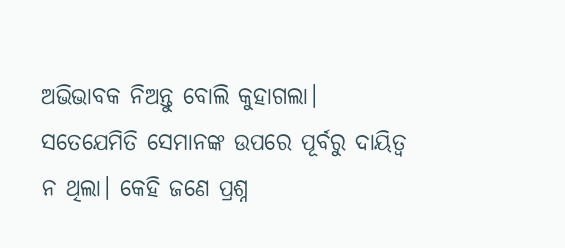ଅଭିଭାବକ ନିଅନ୍ତୁ ବୋଲି କୁହାଗଲା। ସତେଯେମିତି ସେମାନଙ୍କ ଉପରେ ପୂର୍ବରୁ ଦାୟିତ୍ୱ ନ ଥିଲା। କେହି ଜଣେ ପ୍ରଶ୍ନ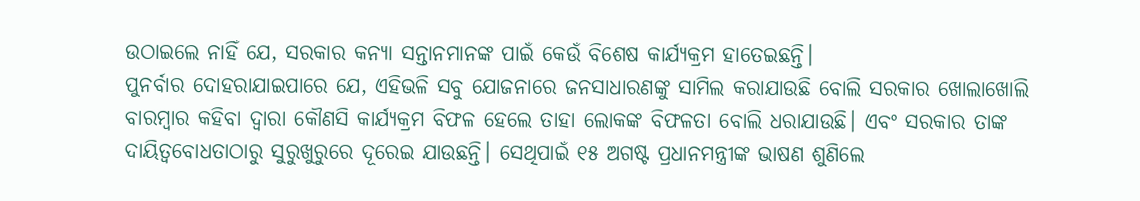ଉଠାଇଲେ ନାହିଁ ଯେ, ସରକାର କନ୍ୟା ସନ୍ତାନମାନଙ୍କ ପାଇଁ କେଉଁ ବିଶେଷ କାର୍ଯ୍ୟକ୍ରମ ହାତେଇଛନ୍ତି।
ପୁନର୍ବାର ଦୋହରାଯାଇପାରେ ଯେ, ଏହିଭଳି ସବୁ ଯୋଜନାରେ ଜନସାଧାରଣଙ୍କୁ ସାମିଲ କରାଯାଉଛି ବୋଲି ସରକାର ଖୋଲାଖୋଲି ବାରମ୍ବାର କହିବା ଦ୍ୱାରା କୌଣସି କାର୍ଯ୍ୟକ୍ରମ ବିଫଳ ହେଲେ ତାହା ଲୋକଙ୍କ ବିଫଳତା ବୋଲି ଧରାଯାଉଛି। ଏବଂ ସରକାର ତାଙ୍କ ଦାୟିତ୍ୱବୋଧତାଠାରୁ ସୁରୁଖୁରୁରେ ଦୂରେଇ ଯାଉଛନ୍ତି। ସେଥିପାଇଁ ୧୫ ଅଗଷ୍ଟ ପ୍ରଧାନମନ୍ତ୍ରୀଙ୍କ ଭାଷଣ ଶୁଣିଲେ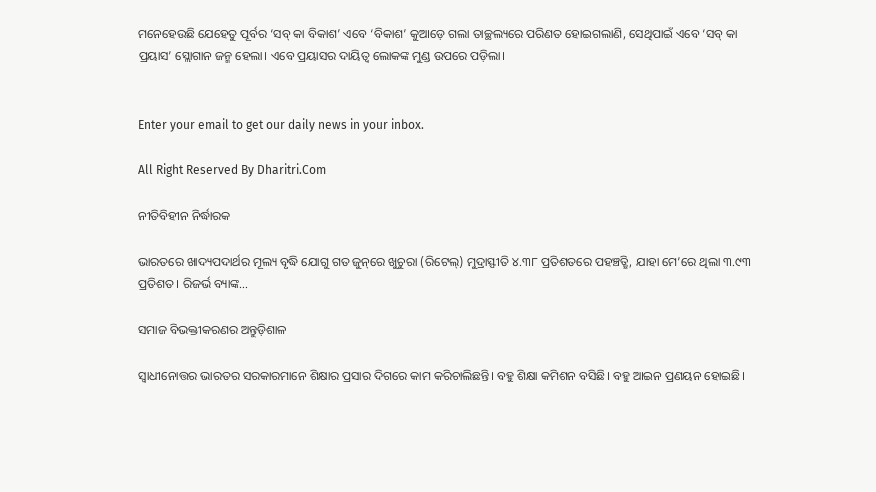ମନେହେଉଛି ଯେହେତୁ ପୂର୍ବର ‘ସବ୍‌ କା ବିକାଶ’ ଏବେ ‘ବିକାଶ’ କୁଆଡ଼େ ଗଲା ତାଚ୍ଛଲ୍ୟରେ ପରିଣତ ହୋଇଗଲାଣି, ସେଥିପାଇଁ ଏବେ ‘ସବ୍‌ କା ପ୍ରୟାସ’ ସ୍ଲୋଗାନ ଜନ୍ମ ହେଲା। ଏବେ ପ୍ରୟାସର ଦାୟିତ୍ୱ ଲୋକଙ୍କ ମୁଣ୍ଡ ଉପରେ ପଡ଼ିଲା।


Enter your email to get our daily news in your inbox.

All Right Reserved By Dharitri.Com

ନୀତିବିହୀନ ନିର୍ଦ୍ଧାରକ

ଭାରତରେ ଖାଦ୍ୟପଦାର୍ଥର ମୂଲ୍ୟ ବୃଦ୍ଧି ଯୋଗୁ ଗତ ଜୁନ୍‌ରେ ଖୁଚୁରା (ରିଟେଲ୍‌) ମୁଦ୍ରାସ୍ଫୀତି ୪.୩୮ ପ୍ରତିଶତରେ ପହଞ୍ଚତ୍ଛି, ଯାହା ମେ’ରେ ଥିଲା ୩.୯୩ ପ୍ରତିଶତ। ରିଜର୍ଭ ବ୍ୟାଙ୍କ…

ସମାଜ ବିଭକ୍ତୀକରଣର ଅନ୍ତୁଡ଼ିଶାଳ

ସ୍ବାଧୀନୋତ୍ତର ଭାରତର ସରକାରମାନେ ଶିକ୍ଷାର ପ୍ରସାର ଦିଗରେ କାମ କରିଚାଲିଛନ୍ତି। ବହୁ ଶିକ୍ଷା କମିଶନ ବସିଛି। ବହୁ ଆଇନ ପ୍ରଣୟନ ହୋଇଛି।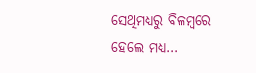ସେଥିମଧ୍ୟରୁ ବିଳମ୍ବରେ ହେଲେ ମଧ୍ୟ…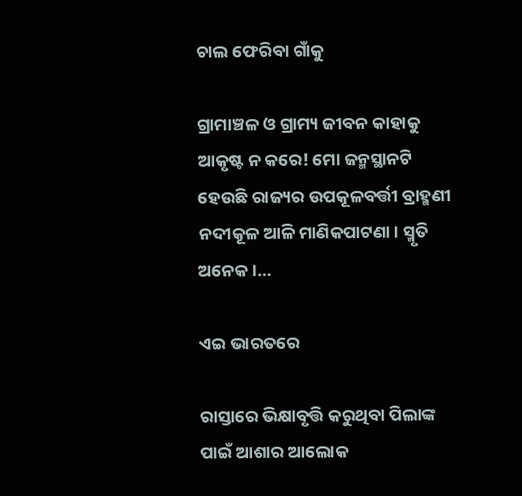ଚାଲ ଫେରିବା ଗାଁକୁ

ଗ୍ରାମାଞ୍ଚଳ ଓ ଗ୍ରାମ୍ୟ ଜୀବନ କାହାକୁ ଆକୃଷ୍ଟ ନ କରେ! ମୋ ଜନ୍ମସ୍ଥାନଟି ହେଉଛି ରାଜ୍ୟର ଉପକୂଳବର୍ତ୍ତୀ ବ୍ରାହ୍ମଣୀ ନଦୀକୂଳ ଆଳି ମାଣିକପାଟଣା। ସ୍ମୃତି ଅନେକ।…

ଏଇ ଭାରତରେ

ରାସ୍ତାରେ ଭିକ୍ଷାବୃତ୍ତି କରୁଥିବା ପିଲାଙ୍କ ପାଇଁ ଆଶାର ଆଲୋକ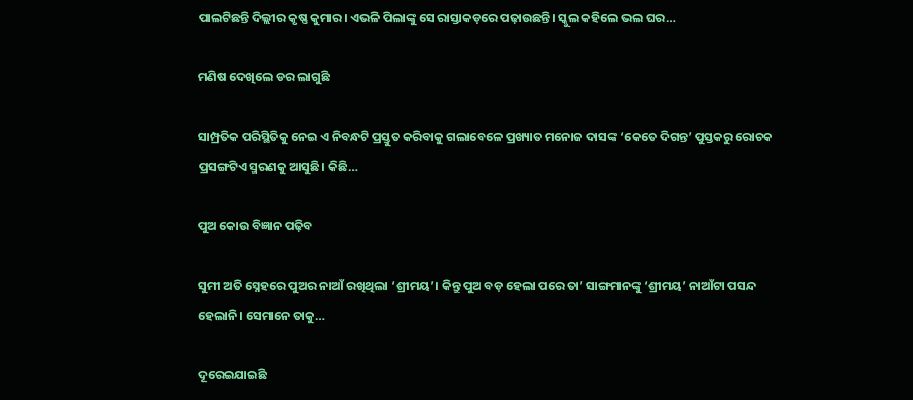ପାଲଟିଛନ୍ତି ଦିଲ୍ଲୀର କୃଷ୍ଣ କୁମାର। ଏଭଳି ପିଲାଙ୍କୁ ସେ ରାସ୍ତାକଡ଼ରେ ପଢ଼ାଉଛନ୍ତି। ସ୍କୁଲ କହିଲେ ଭଲ ଘର…

ମଣିଷ ଦେଖିଲେ ଡର ଲାଗୁଛି

ସାମ୍ପ୍ରତିକ ପରିସ୍ଥିତିକୁ ନେଇ ଏ ନିବନ୍ଧଟି ପ୍ରସ୍ତୁତ କରିବାକୁ ଗଲାବେଳେ ପ୍ରଖ୍ୟାତ ମନୋଜ ଦାସଙ୍କ ‘କେତେ ଦିଗନ୍ତ’ ପୁସ୍ତକରୁ ରୋଚକ ପ୍ରସଙ୍ଗଟିଏ ସ୍ମରଣକୁ ଆସୁଛି। କିଛି…

ପୁଅ କୋଉ ବିଜ୍ଞାନ ପଢ଼ିବ

ସୁମୀ ଅତି ସ୍ନେହରେ ପୁଅର ନାଆଁ ରଖିଥିଲା ‘ଶ୍ରୀମୟ’। କିନ୍ତୁ ପୁଅ ବଡ଼ ହେଲା ପରେ ତା’ ସାଙ୍ଗମାନଙ୍କୁ ‘ଶ୍ରୀମୟ’ ନାଆଁଟା ପସନ୍ଦ ହେଲାନି। ସେମାନେ ତାକୁ…

ଦୂରେଇଯାଇଛି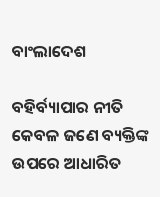ବାଂଲାଦେଶ

ବହିର୍ବ୍ୟାପାର ନୀତି କେବଳ ଜଣେ ବ୍ୟକ୍ତିଙ୍କ ଉପରେ ଆଧାରିତ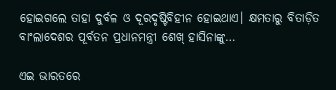ହୋଇଗଲେ ତାହା ଦୁର୍ବଳ ଓ ଦୂରଦୃଷ୍ଟିବିହୀନ ହୋଇଥାଏ। କ୍ଷମତାରୁ ବିତାଡ଼ିତ ବାଂଲାଦେଶର ପୂର୍ବତନ ପ୍ରଧାନମନ୍ତ୍ରୀ ଶେଖ୍‌ ହାସିନାଙ୍କୁ…

ଏଇ ଭାରତରେ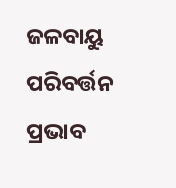ଜଳବାୟୁ ପରିବର୍ତ୍ତନ ପ୍ରଭାବ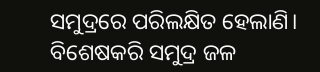ସମୁଦ୍ରରେ ପରିଲକ୍ଷିତ ହେଲାଣି। ବିଶେଷକରି ସମୁଦ୍ର ଜଳ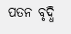ପତନ ବୃଦ୍ଧି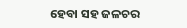ହେବା ସହ ଜଳଚର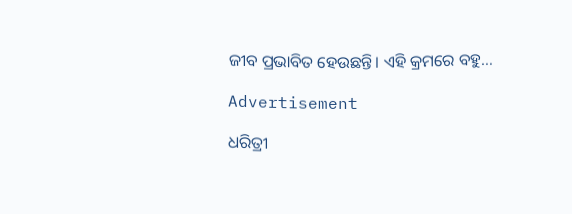ଜୀବ ପ୍ରଭାବିତ ହେଉଛନ୍ତି। ଏହି କ୍ରମରେ ବହୁ…

Advertisement

ଧରିତ୍ରୀ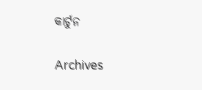କାର୍ଟୁନ

Archives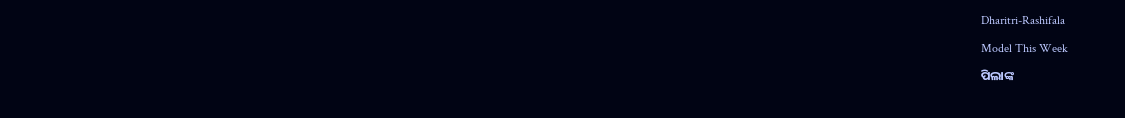Dharitri-Rashifala

Model This Week

ପିଲାଙ୍କ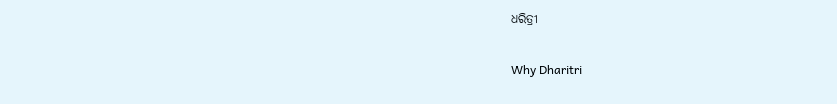ଧରିତ୍ରୀ

Why Dharitri